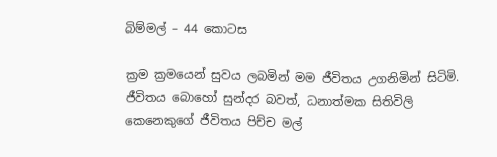බිම්මල් – 44 කොටස

ක්‍රම ක්‍රමයෙන් සුවය ලබමින් මම ජීවිතය උගනිමින් සිටිමි. ජීවිතය බොහෝ සුන්දර බවත්, ධනාත්මක සිතිවිලි කෙනෙකුගේ ජීවිතය පිච්ච මල්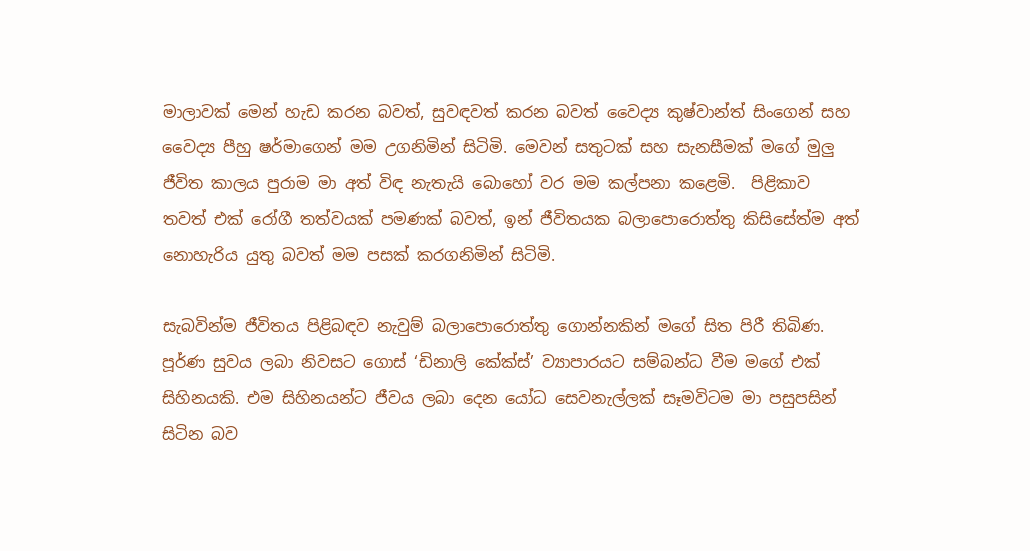මාලාවක් මෙන් හැඩ කරන බවත්, සුවඳවත් කරන බවත් වෛද්‍ය කුෂ්වාන්ත් සිංගෙන් සහ වෛද්‍ය පීහු ෂර්මාගෙන් මම උගනිමින් සිටිමි. මෙවන් සතුටක් සහ සැනසීමක් මගේ මුලු ජීවිත කාලය පුරාම මා අත් විඳ නැතැයි බොහෝ වර මම කල්පනා කළෙමි.  පිළිකාව තවත් එක් රෝගී තත්වයක් පමණක් බවත්, ඉන් ජීවිතයක බලාපොරොත්තු කිසිසේත්ම අත් නොහැරිය යුතු බවත් මම පසක් කරගනිමින් සිටිමි.

සැබවින්ම ජීවිතය පිළිබඳව නැවුම් බලාපොරොත්තු ගොන්නකින් මගේ සිත පිරී තිබිණ. පූර්ණ සුවය ලබා නිවසට ගොස් ‘ඩිනාලි කේක්ස්’ ව්‍යාපාරයට සම්බන්ධ වීම මගේ එක් සිහිනයකි. එම සිහිනයන්ට ජීවය ලබා දෙන යෝධ සෙවනැල්ලක් සෑමවිටම මා පසුපසින් සිටින බව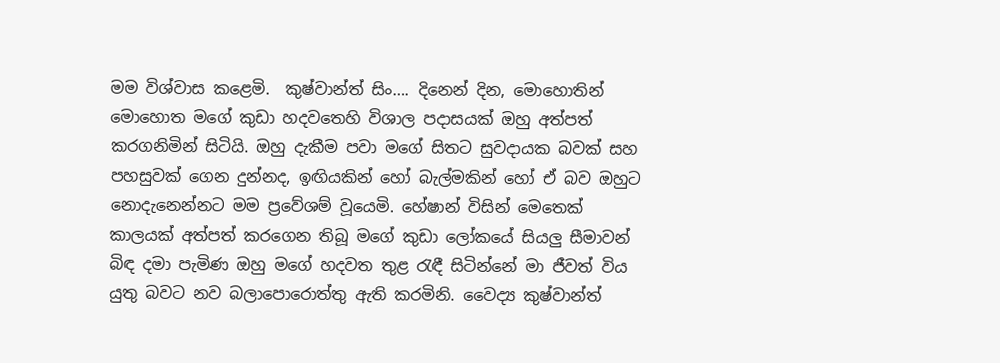මම විශ්වාස කළෙමි.  කුෂ්වාන්ත් සිං…. දිනෙන් දින, මොහොතින් මොහොත මගේ කුඩා හදවතෙහි විශාල පදාසයක් ඔහු අත්පත් කරගනිමින් සිටියි. ඔහු දැකීම පවා මගේ සිතට සුවදායක බවක් සහ පහසුවක් ගෙන දුන්නද, ඉඟියකින් හෝ බැල්මකින් හෝ ඒ බව ඔහුට නොදැනෙන්නට මම ප්‍රවේශම් වූයෙමි. හේෂාන් විසින් මෙතෙක් කාලයක් අත්පත් කරගෙන තිබූ මගේ කුඩා ලෝකයේ සියලු සීමාවන් බිඳ දමා පැමිණ ඔහු මගේ හදවත තුළ රැඳී සිටින්නේ මා ජීවත් විය යුතු බවට නව බලාපොරොත්තු ඇති කරමිනි. වෛද්‍ය කුෂ්වාන්ත්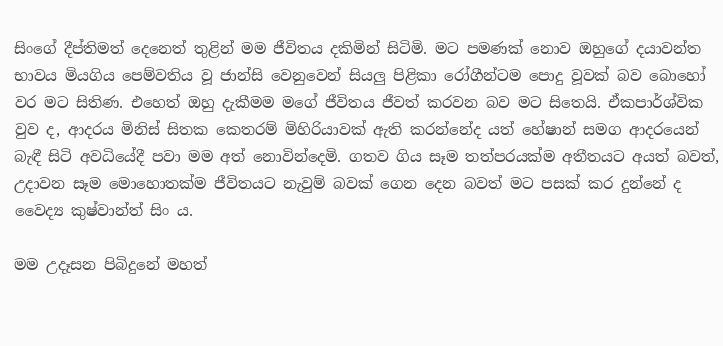සිංගේ දීප්තිමත් දෙනෙත් තුළින් මම ජීවිතය දකිමින් සිටිමි. මට පමණක් නොව ඔහුගේ දයාවන්ත භාවය මියගිය පෙම්වතිය වූ ජාන්සි වෙනුවෙන් සියලු පිළිකා රෝගීන්ටම පොදු වූවක් බව බොහෝ වර මට සිතිණ. එහෙත් ඔහු දැකීමම මගේ ජීවිතය ජීවත් කරවන බව මට සිතෙයි. ඒකපාර්ශ්වික වුව ද, ආදරය මිනිස් සිතක කෙතරම් මිහිරියාවක් ඇති කරන්නේද යත් හේෂාන් සමග ආදරයෙන් බැඳී සිටි අවධියේදී පවා මම අත් නොවින්දෙමි. ගතව ගිය සෑම තත්පරයක්ම අතීතයට අයත් බවත්, උදාවන සෑම මොහොතක්ම ජීවිතයට නැවුම් බවක් ගෙන දෙන බවත් මට පසක් කර දුන්නේ ද වෛද්‍ය කුෂ්වාන්ත් සිං ය.

මම උදෑසන පිබිදුනේ මහත්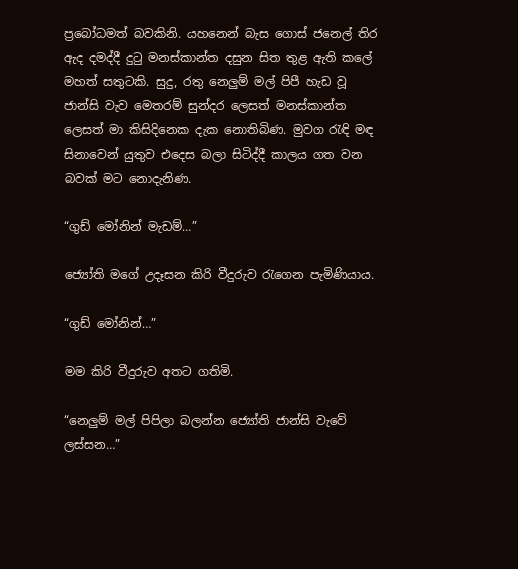ප්‍රබෝධමත් බවකිනි. යහනෙන් බැස ගොස් ජනෙල් තිර ඇද දමද්දී දුටු මනස්කාන්ත දසුන සිත තුළ ඇති කලේ මහත් සතුටකි. සුදු, රතු නෙලුම් මල් පිපී හැඩ වූ ජාන්සි වැව මෙතරම් සුන්දර ලෙසත් මනස්කාන්ත ලෙසත් මා කිසිදිනෙක දැක නොතිබිණ. මුවග රැඳි මඳ සිනාවෙන් යුතුව එදෙස බලා සිටිද්දී කාලය ගත වන බවක් මට නොදැනිණ.

“ගුඩ් මෝනින් මැඩම්…”

ජ්‍යෝති මගේ උදෑසන කිරි වීදුරුව රැගෙන පැමිණියාය.

“ගුඩ් මෝනින්…”

මම කිරි වීදුරුව අතට ගතිමි.

“නෙලුම් මල් පිපිලා බලන්න ජ්‍යෝති ජාන්සි වැවේ ලස්සන…”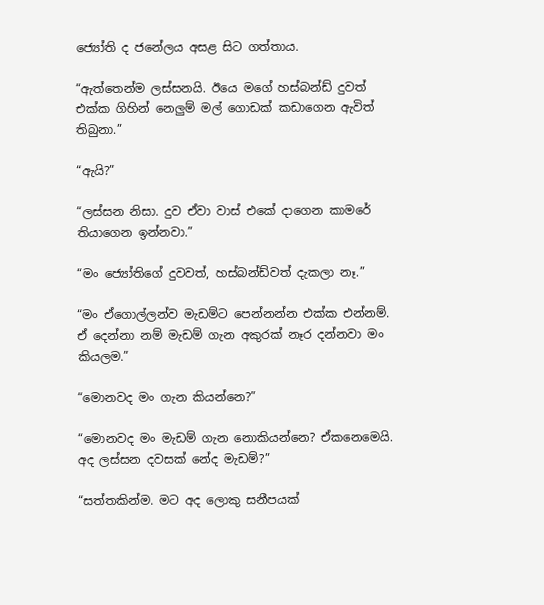ජ්‍යෝති ද ජනේලය අසළ සිට ගත්තාය.

“ඇත්තෙන්ම ලස්සනයි. ඊයෙ මගේ හස්බන්ඩ් දුවත් එක්ක ගිහින් නෙලුම් මල් ගොඩක් කඩාගෙන ඇවිත් තිබුනා.”

“ඇයි?”

“ලස්සන නිසා. දුව ඒවා වාස් එකේ දාගෙන කාමරේ තියාගෙන ඉන්නවා.”

“මං ජ්‍යෝතිගේ දුවවත්, හස්බන්ඩ්වත් දැකලා නෑ.”

“මං ඒගොල්ලන්ව මැඩම්ට පෙන්නන්න එක්ක එන්නම්. ඒ දෙන්නා නම් මැඩම් ගැන අකුරක් නෑර දන්නවා මං කියලම.”

“මොනවද මං ගැන කියන්නෙ?”

“මොනවද මං මැඩම් ගැන නොකියන්නෙ? ඒකනෙමෙයි. අද ලස්සන දවසක් නේද මැඩම්?”

“සත්තකින්ම. මට අද ලොකු සනීපයක්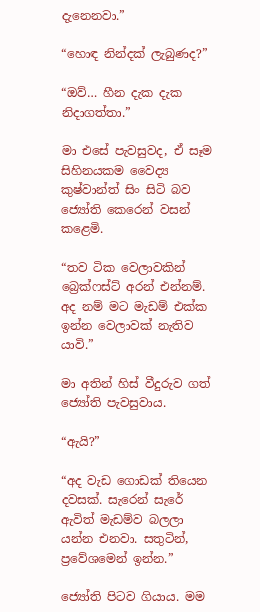දැනෙනවා.”

“හොඳ නින්දක් ලැබුණද?”

“ඔව්… හීන දැක දැක නිදාගත්තා.”

මා එසේ පැවසුවද, ඒ සෑම සිහිනයකම වෛද්‍ය කුෂ්වාන්ත් සිං සිටි බව ජ්‍යෝති කෙරෙන් වසන් කළෙමි.

“තව ටික වෙලාවකින් බ්‍රෙක්ෆස්ට් අරන් එන්නම්. අද නම් මට මැඩම් එක්ක ඉන්න වෙලාවක් නැතිව යාවි.”

මා අතින් හිස් වීදුරුව ගත් ජ්‍යෝති පැවසුවාය.

“ඇයි?”

“අද වැඩ ගොඩක් තියෙන දවසක්. සැරෙන් සැරේ ඇවිත් මැඩම්ව බලලා යන්න එනවා. සතුටින්, ප්‍රවේශමෙන් ඉන්න.”

ජ්‍යෝති පිටව ගියාය. මම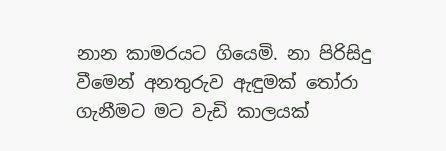නාන කාමරයට ගියෙමි. නා පිරිසිදු වීමෙන් අනතුරුව ඇඳුමක් තෝරා ගැනීමට මට වැඩි කාලයක්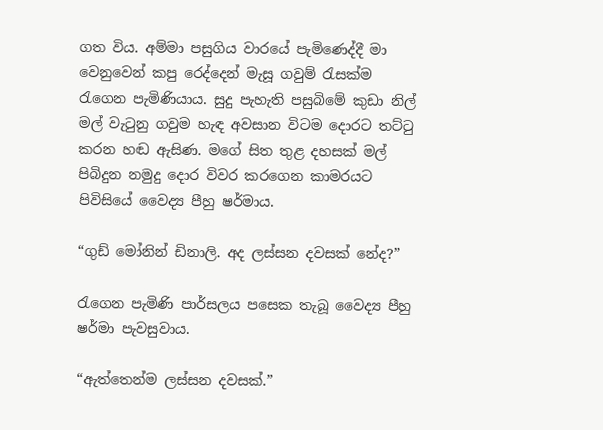ගත විය. අම්මා පසුගිය වාරයේ පැමිණෙද්දී මා වෙනුවෙන් කපු රෙද්දෙන් මැසූ ගවුම් රැසක්ම රැගෙන පැමිණියාය. සුදු පැහැති පසුබිමේ කුඩා නිල් මල් වැටුනු ගවුම හැඳ අවසාන විටම දොරට තට්ටු කරන හඬ ඇසිණ. මගේ සිත තුළ දහසක් මල් පිබිදුන නමුදු දොර විවර කරගෙන කාමරයට පිවිසියේ වෛද්‍ය පීහු ෂර්මාය.

“ගුඩ් මෝනින් ඩිනාලි. අද ලස්සන දවසක් නේද?”

රැගෙන පැමිණි පාර්සලය පසෙක තැබූ වෛද්‍ය පීහු ෂර්මා පැවසුවාය.

“ඇත්තෙන්ම ලස්සන දවසක්.”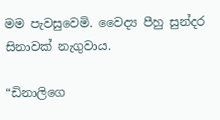මම පැවසුවෙමි. වෛද්‍ය පීහු සුන්දර සිනාවක් නැගුවාය.

“ඩිනාලිගෙ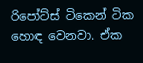රිපෝට්ස් ටිකෙන් ටික හොඳ වෙනවා. ඒක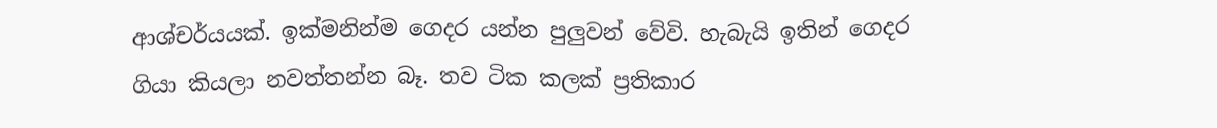ආශ්චර්යයක්. ඉක්මනින්ම ගෙදර යන්න පුලුවන් වේවි. හැබැයි ඉතින් ගෙදර ගියා කියලා නවත්තන්න බෑ. තව ටික කලක් ප්‍රතිකාර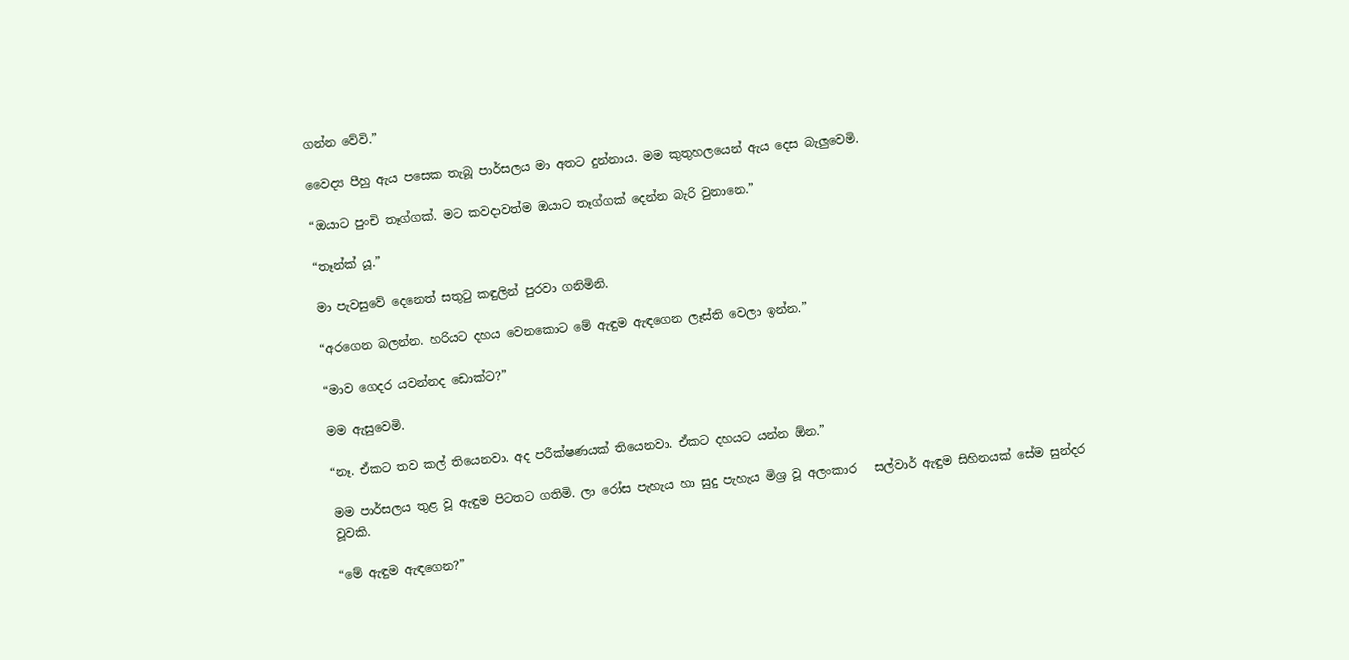ගන්න වේවි.”

වෛද්‍ය පීහු ඇය පසෙක තැබූ පාර්සලය මා අතට දුන්නාය. මම කුතුහලයෙන් ඇය දෙස බැලුවෙමි.

“ඔයාට පුංචි තෑග්ගක්. මට කවදාවත්ම ඔයාට තෑග්ගක් දෙන්න බැරි වුනානෙ.”

“තෑන්ක් යූ.”

මා පැවසුවේ දෙනෙත් සතුටු කඳුලින් පුරවා ගනිමිනි.

“අරගෙන බලන්න. හරියට දහය වෙනකොට මේ ඇඳුම ඇඳගෙන ලෑස්ති වෙලා ඉන්න.”

“මාව ගෙදර යවන්නද ඩොක්ට?”

මම ඇසුවෙමි.

“නෑ. ඒකට තව කල් තියෙනවා. අද පරීක්ෂණයක් තියෙනවා. ඒකට දහයට යන්න ඕන.”

මම පාර්සලය තුළ වූ ඇඳුම පිටතට ගතිමි. ලා රෝස පැහැය හා සුදු පැහැය මිශ්‍ර වූ අලංකාර   සල්වාර් ඇඳුම සිහිනයක් සේම සුන්දර වූවකි.

“මේ ඇඳුම ඇඳගෙන?”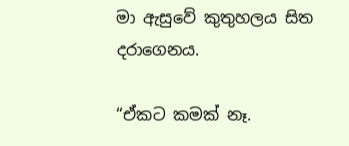මා ඇසුවේ කුතුහලය සිත දරාගෙනය.

“ඒකට කමක් නෑ.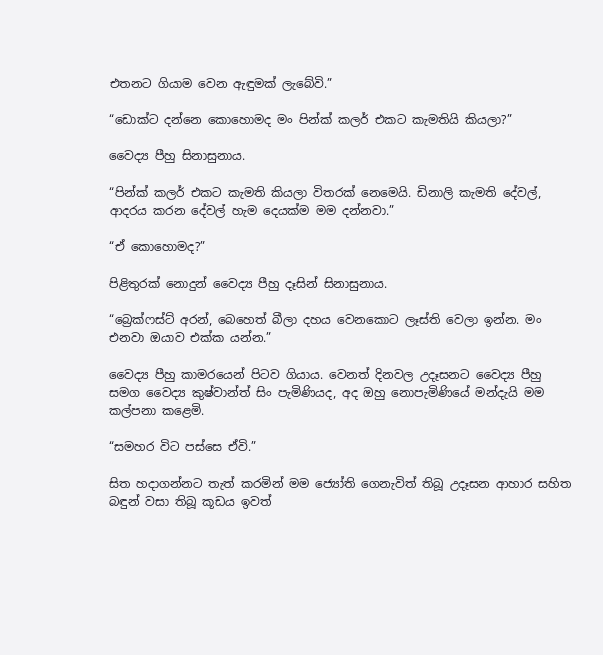එතනට ගියාම වෙන ඇඳුමක් ලැබේවි.”

“ඩොක්ට දන්නෙ කොහොමද මං පින්ක් කලර් එකට කැමතියි කියලා?”

වෛද්‍ය පීහු සිනාසුනාය.

“පින්ක් කලර් එකට කැමති කියලා විතරක් නෙමෙයි. ඩිනාලි කැමති දේවල්, ආදරය කරන දේවල් හැම දෙයක්ම මම දන්නවා.”

“ඒ කොහොමද?”

පිළිතුරක් නොදුන් වෛද්‍ය පීහු දෑසින් සිනාසුනාය.

“බ්‍රෙක්ෆස්ට් අරන්, බෙහෙත් බීලා දහය වෙනකොට ලෑස්ති වෙලා ඉන්න. මං එනවා ඔයාව එක්ක යන්න.”

වෛද්‍ය පීහු කාමරයෙන් පිටව ගියාය. වෙනත් දිනවල උදෑසනට වෛද්‍ය පීහු සමග වෛද්‍ය කුෂ්වාන්ත් සිං පැමිණියද, අද ඔහු නොපැමිණියේ මන්දැයි මම කල්පනා කළෙමි.

“සමහර විට පස්සෙ ඒවි.”

සිත හදාගන්නට තැත් කරමින් මම ජ්‍යෝති ගෙනැවිත් තිබූ උදෑසන ආහාර සහිත බඳුන් වසා තිබූ කූඩය ඉවත්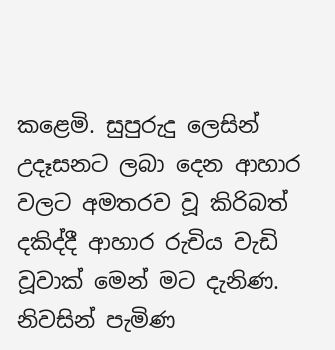කළෙමි. සුපුරුදු ලෙසින් උදෑසනට ලබා දෙන ආහාර වලට අමතරව වූ කිරිබත් දකිද්දී ආහාර රුචිය වැඩි වූවාක් මෙන් මට දැනිණ. නිවසින් පැමිණ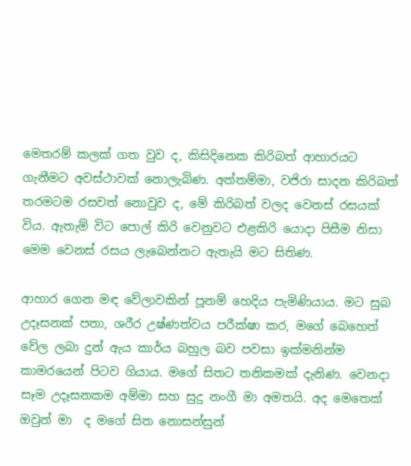මෙතරම් කලක් ගත වුව ද, කිසිදිනෙක කිරිබත් ආහාරයට ගැනීමට අවස්ථාවක් නොලැබිණ. අත්තම්මා, වජිරා සාදන කිරිබත් තරමටම රසවත් නොවුව ද, මේ කිරිබත් වලද වෙනස් රසයක් විය. ඇතැම් විට පොල් කිරි වෙනුවට එළකිරි යොදා පිසීම නිසා මෙම වෙනස් රසය ලැබෙන්නට ඇතැයි මට සිතිණ.

ආහාර ගෙන මඳ වේලාවකින් පූනම් හෙදිය පැමිණියාය. මට සුබ උදෑසනක් පතා, ශරීර උෂ්ණත්වය පරීක්ෂා කර, මගේ බෙහෙත් වේල ලබා දුන් ඇය කාර්ය බහුල බව පවසා ඉක්මනින්ම කාමරයෙන් පිටව ගියාය. මගේ සිතට තනිකමක් දැනිණ. වෙනදා සෑම උදෑසනකම අම්මා සහ සුදු නංගී මා අමතයි. අද මෙතෙක් ඔවුන් මා  ද මගේ සිත නොසන්සුන්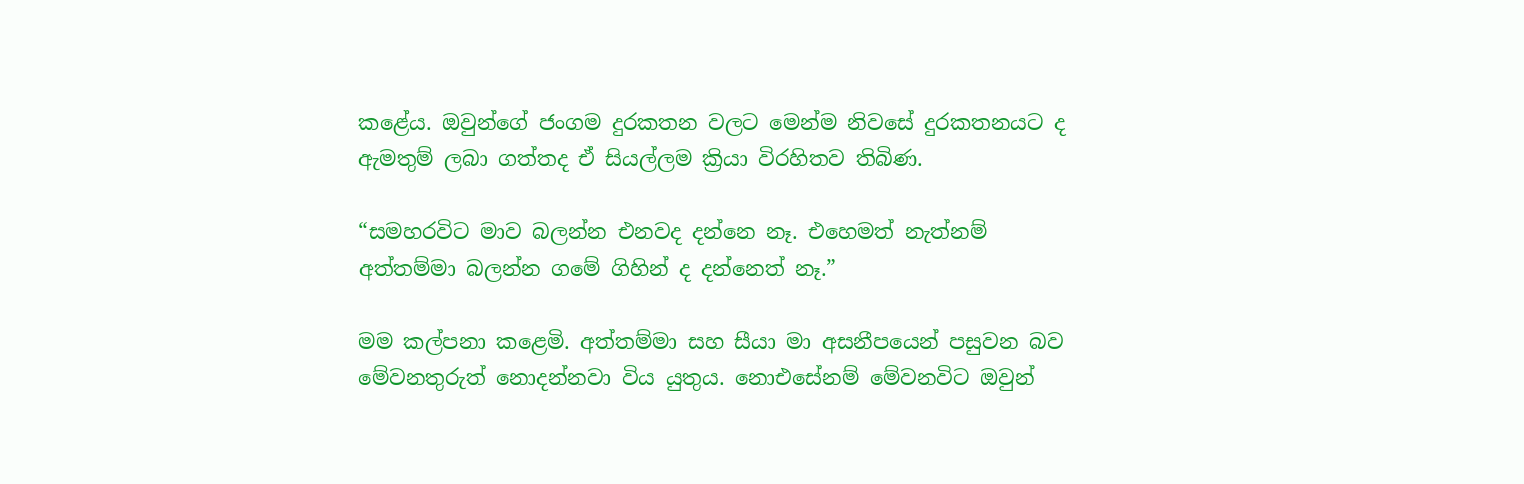කළේය. ඔවුන්ගේ ජංගම දුරකතන වලට මෙන්ම නිවසේ දුරකතනයට ද ඇමතුම් ලබා ගත්තද ඒ සියල්ලම ක්‍රියා විරහිතව තිබිණ.

“සමහරවිට මාව බලන්න එනවද දන්නෙ නෑ. එහෙමත් නැත්නම් අත්තම්මා බලන්න ගමේ ගිහින් ද දන්නෙත් නෑ.”

මම කල්පනා කළෙමි. අත්තම්මා සහ සීයා මා අසනීපයෙන් පසුවන බව මේවනතුරුත් නොදන්නවා විය යුතුය. නොඑසේනම් මේවනවිට ඔවුන්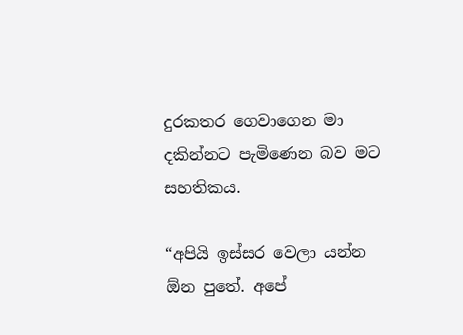දුරකතර ගෙවාගෙන මා දකින්නට පැමිණෙන බව මට සහතිකය.

“අපියි ඉස්සර වෙලා යන්න ඕන පුතේ. අපේ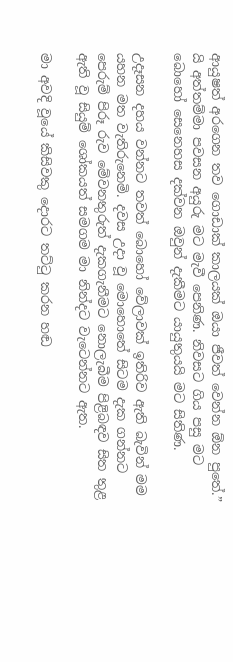ආයුෂත් අරගෙන තව ගොඩාක් කාලයක් ඔයා ජීවත් වෙන්න ඕන පුතේ.” යි අත්තම්මා පවසන අයුරු මට මැවී පෙනිණ. නිවසට ගිය පසු මට බොහෝ සෙනෙහස දක්වන ඔවුන් දැකීමට යායුතුයයි මට සිතිණ.

උදෑසන දහය වන්නට තවත් බොහෝ වේලාවක් ඉතිරිව ඇති බැවින් මම යහන මත වැතිරුනෙමි. දවස උදා වූ මොහොතේ සිටම දැක ගන්නට පෙරුම් පිරූ රුව මේවනතුරුත් දැකගැනීමට නොලැබීම පිළිබඳව සිත තුළ ඇති වූ සියුම් ශෝකයත් සමගම මා නින්දට වැටෙන්නට ඇත.

මා අවදි වූයේ කිසිවකු දොරට තට්ටු කරන හඬ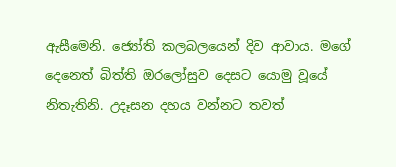ඇසීමෙනි. ජ්‍යෝති කලබලයෙන් දිව ආවාය. මගේ දෙනෙත් බිත්ති ඔරලෝසුව දෙසට යොමු වූයේ නිතැතිනි. උදෑසන දහය වන්නට තවත්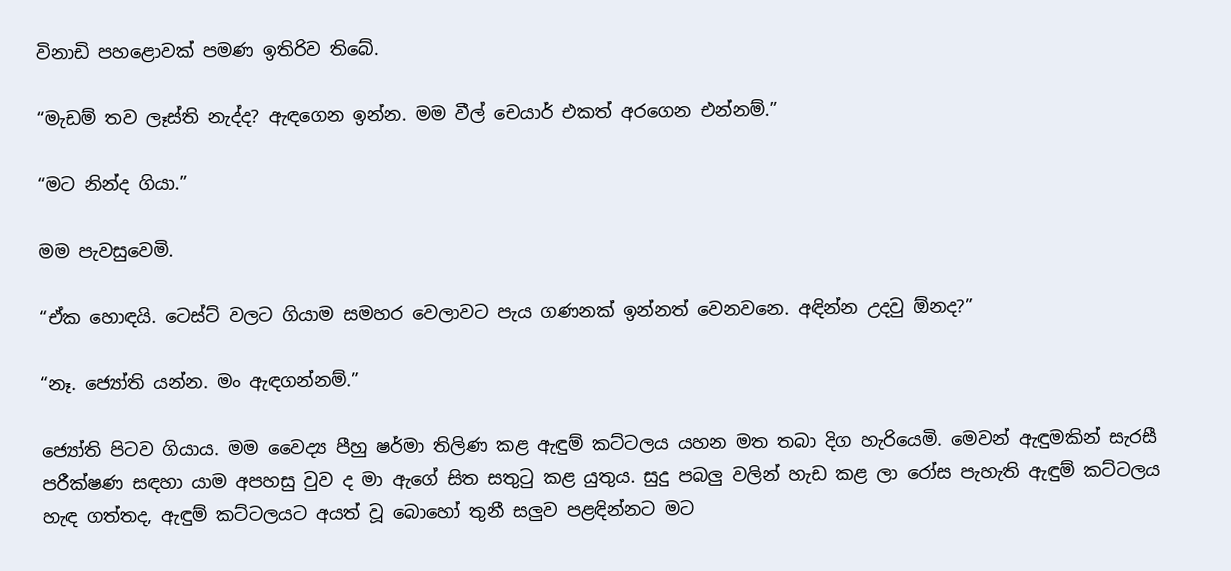විනාඩි පහළොවක් පමණ ඉතිරිව තිබේ.

“මැඩම් තව ලෑස්ති නැද්ද? ඇඳගෙන ඉන්න. මම වීල් චෙයාර් එකත් අරගෙන එන්නම්.”

“මට නින්ද ගියා.”

මම පැවසුවෙමි.

“ඒක හොඳයි. ටෙස්ට් වලට ගියාම සමහර වෙලාවට පැය ගණනක් ඉන්නත් වෙනවනෙ. අඳින්න උදවු ඕනද?”

“නෑ. ජ්‍යෝති යන්න. මං ඇඳගන්නම්.”

ජ්‍යෝති පිටව ගියාය. මම වෛද්‍ය පීහු ෂර්මා තිලිණ කළ ඇඳුම් කට්ටලය යහන මත තබා දිග හැරියෙමි. මෙවන් ඇඳුමකින් සැරසී පරීක්ෂණ සඳහා යාම අපහසු වුව ද මා ඇගේ සිත සතුටු කළ යුතුය. සුදු පබලු වලින් හැඩ කළ ලා රෝස පැහැති ඇඳුම් කට්ටලය හැඳ ගත්තද, ඇඳුම් කට්ටලයට අයත් වූ බොහෝ තුනී සලුව පළඳින්නට මට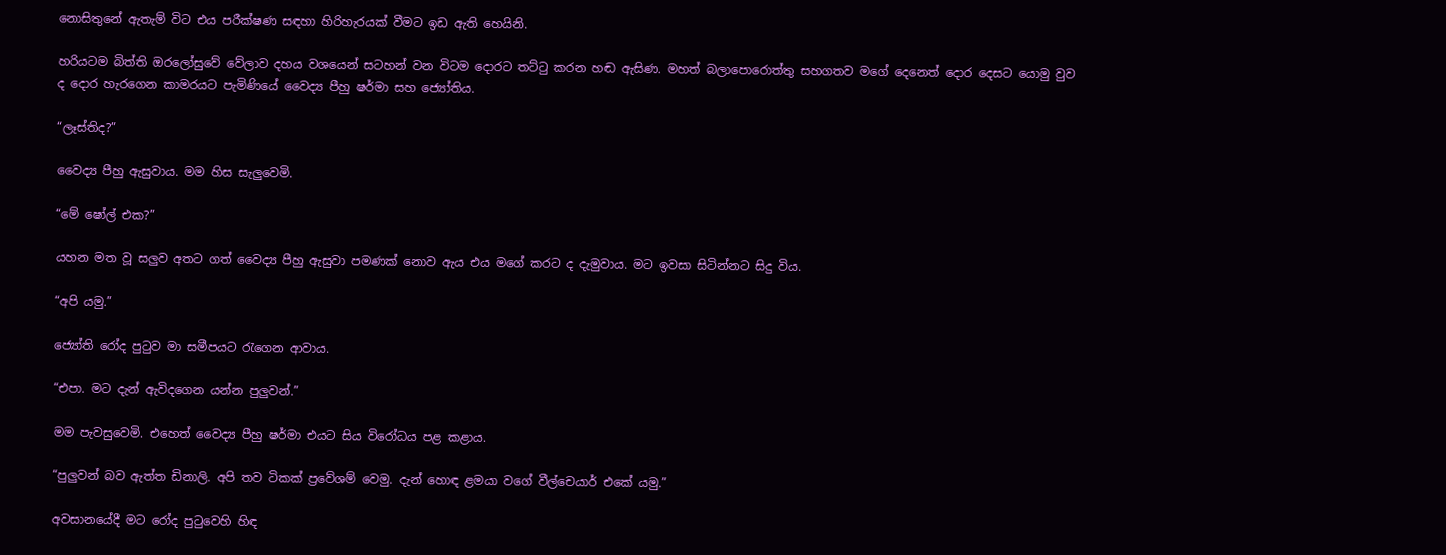නොසිතුනේ ඇතැම් විට එය පරීක්ෂණ සඳහා හිරිහැරයක් වීමට ඉඩ ඇති හෙයිනි.

හරියටම බිත්ති ඔරලෝසුවේ වේලාව දහය වශයෙන් සටහන් වන විටම දොරට තට්ටු කරන හඬ ඇසිණ. මහත් බලාපොරොත්තු සහගතව මගේ දෙනෙත් දොර දෙසට යොමු වුව ද දොර හැරගෙන කාමරයට පැමිණියේ වෛද්‍ය පීහු ෂර්මා සහ ජ්‍යෝතිය.

“ලෑස්තිද?”

වෛද්‍ය පීහු ඇසුවාය. මම හිස සැලුවෙමි.

“මේ ෂෝල් එක?”

යහන මත වූ සලුව අතට ගත් වෛද්‍ය පීහු ඇසුවා පමණක් නොව ඇය එය මගේ කරට ද දැමුවාය. මට ඉවසා සිටින්නට සිදු විය.

“අපි යමු.”

ජ්‍යෝති රෝද පුටුව මා සමීපයට රැගෙන ආවාය.

“එපා. මට දැන් ඇවිදගෙන යන්න පුලුවන්.”

මම පැවසුවෙමි. එහෙත් වෛද්‍ය පීහු ෂර්මා එයට සිය විරෝධය පළ කළාය.

“පුලුවන් බව ඇත්ත ඩිනාලි. අපි තව ටිකක් ප්‍රවේශම් වෙමු. දැන් හොඳ ළමයා වගේ වීල්චෙයාර් එකේ යමු.”

අවසානයේදී මට රෝද පුටුවෙහි හිඳ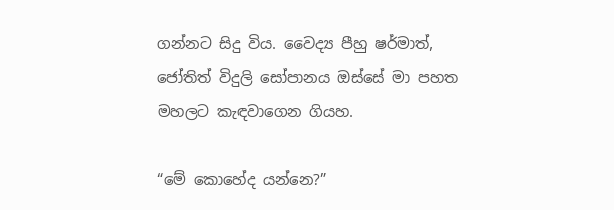ගන්නට සිදු විය. වෛද්‍ය පීහු ෂර්මාත්, ජෝතිත් විදුලි සෝපානය ඔස්සේ මා පහත මහලට කැඳවාගෙන ගියහ.

“මේ කොහේද යන්නෙ?”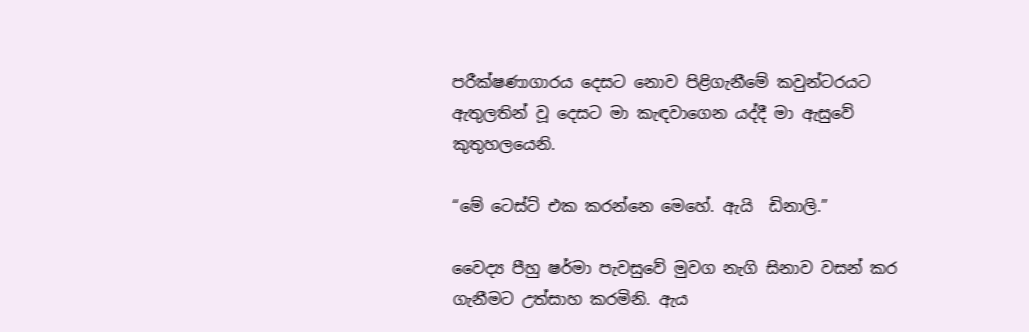පරීක්ෂණාගාරය දෙසට නොව පිළිගැනීමේ කවුන්ටරයට ඇතුලතින් වූ දෙසට මා කැඳවාගෙන යද්දී මා ඇසුවේ කුතුහලයෙනි.

“මේ ටෙස්ට් එක කරන්නෙ මෙහේ. ඇයි  ඩිනාලි.”

වෛද්‍ය පීහු ෂර්මා පැවසුවේ මුවග නැගි සිනාව වසන් කර ගැනීමට උත්සාහ කරමිනි. ඇය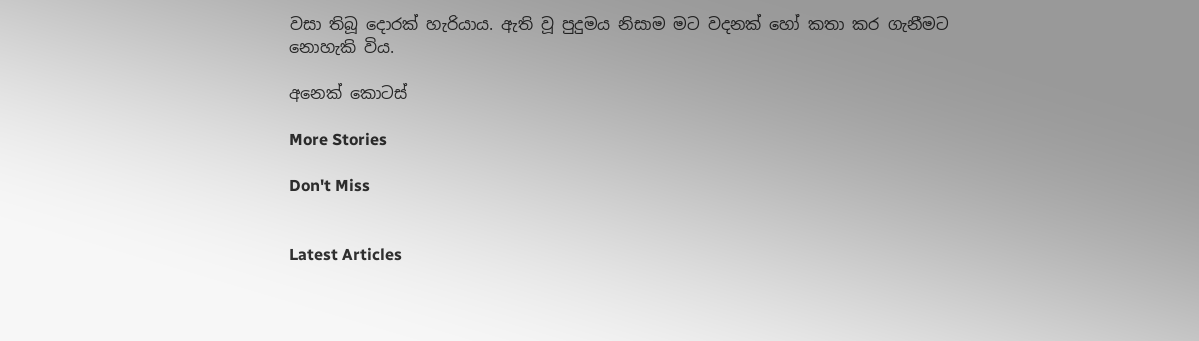වසා තිබූ දොරක් හැරියාය. ඇති වූ පුදුමය නිසාම මට වදනක් හෝ කතා කර ගැනීමට නොහැකි විය.

අනෙක් කොටස්

More Stories

Don't Miss


Latest Articles